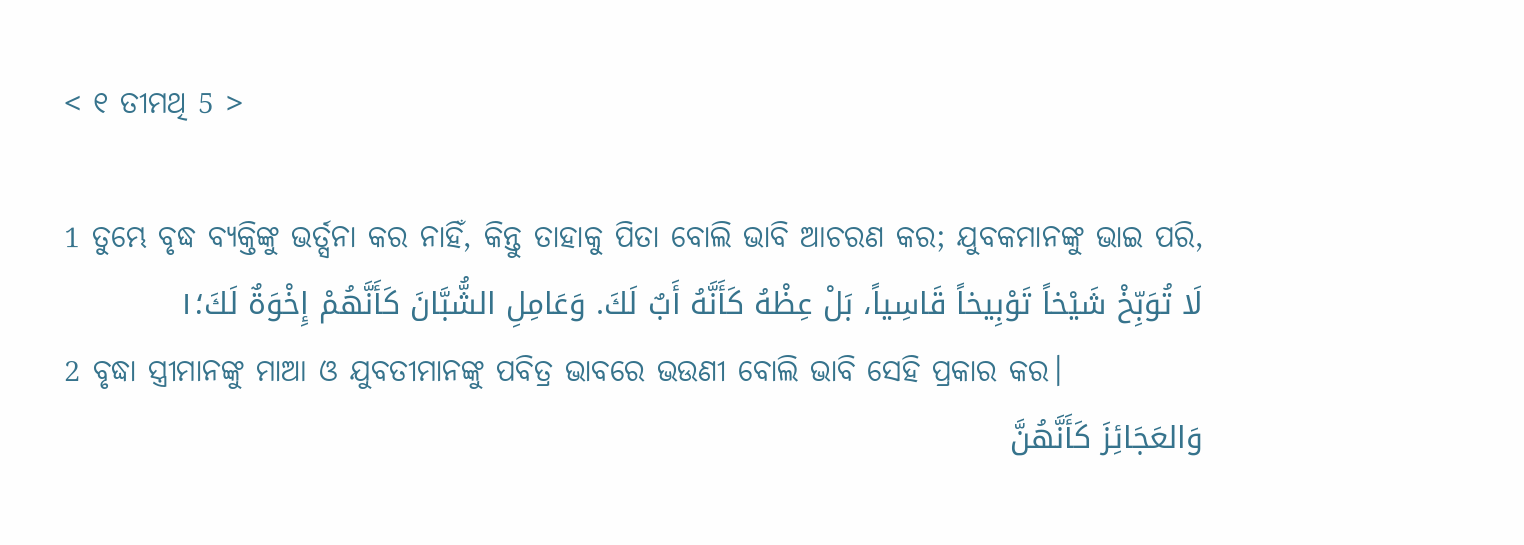< ୧ ତୀମଥି 5 >

1 ତୁମ୍ଭେ ବୃଦ୍ଧ ବ୍ୟକ୍ତିଙ୍କୁ ଭର୍ତ୍ସନା କର ନାହିଁ, କିନ୍ତୁ ତାହାକୁ ପିତା ବୋଲି ଭାବି ଆଚରଣ କର; ଯୁବକମାନଙ୍କୁ ଭାଇ ପରି,
لَا تُوَبِّخْ شَيْخاً تَوْبِيخاً قَاسِياً، بَلْ عِظْهُ كَأَنَّهُ أَبٌ لَكَ. وَعَامِلِ الشُّبَّانَ كَأَنَّهُمْ إِخْوَةٌ لَكَ؛١
2 ବୃଦ୍ଧା ସ୍ତ୍ରୀମାନଙ୍କୁ ମାଆ ଓ ଯୁବତୀମାନଙ୍କୁ ପବିତ୍ର ଭାବରେ ଭଉଣୀ ବୋଲି ଭାବି ସେହି ପ୍ରକାର କର।
وَالعَجَائِزَ كَأَنَّهُنَّ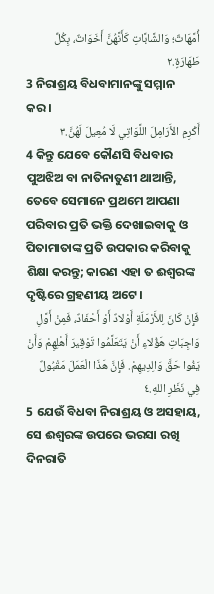أُمَّهَاتٌ؛ وَالشَّابَّاتِ كَأَنَّهُنَّ أَخَوَاتٌ، بِكُلِّ طَهَارَةٍ.٢
3 ନିରାଶ୍ରୟ ବିଧବାମାନଙ୍କୁ ସମ୍ମାନ କର।
أَكْرِمِ الأَرَامِلَ اللَّوَاتِي لَا مُعِيلَ لَهُنَّ.٣
4 କିନ୍ତୁ ଯେବେ କୌଣସି ବିଧବାର ପୁଅଝିଅ ବା ନାତିନାତୁଣୀ ଥାଆନ୍ତି, ତେବେ ସେମାନେ ପ୍ରଥମେ ଆପଣା ପରିବାର ପ୍ରତି ଭକ୍ତି ଦେଖାଇବାକୁ ଓ ପିତାମାତାଙ୍କ ପ୍ରତି ଉପକାର କରିବାକୁ ଶିକ୍ଷା କରନ୍ତୁ; କାରଣ ଏହା ତ ଈଶ୍ବରଙ୍କ ଦୃଷ୍ଟିରେ ଗ୍ରହଣୀୟ ଅଟେ।
فَإِنْ كَانَ لِلأَرْمَلَةِ أَوْلادٌ أَوْ أَحْفَادٌ، فَمِنْ أَوَّلِ وَاجِبَاتِ هَؤُلاءِ أَنْ يَتَعَلَّمُوا تَوْقِيرَ أَهْلِهِمْ وَأَنْ يَفُوا حَقَّ وَالِدِيهِمْ. فَإِنَّ هَذَا الْعَمَلَ مَقْبُولٌ فِي نَظَرِ اللهِ.٤
5 ଯେଉଁ ବିଧବା ନିରାଶ୍ରୟ ଓ ଅସହାୟ, ସେ ଈଶ୍ବରଙ୍କ ଉପରେ ଭରସା ରଖି ଦିନରାତି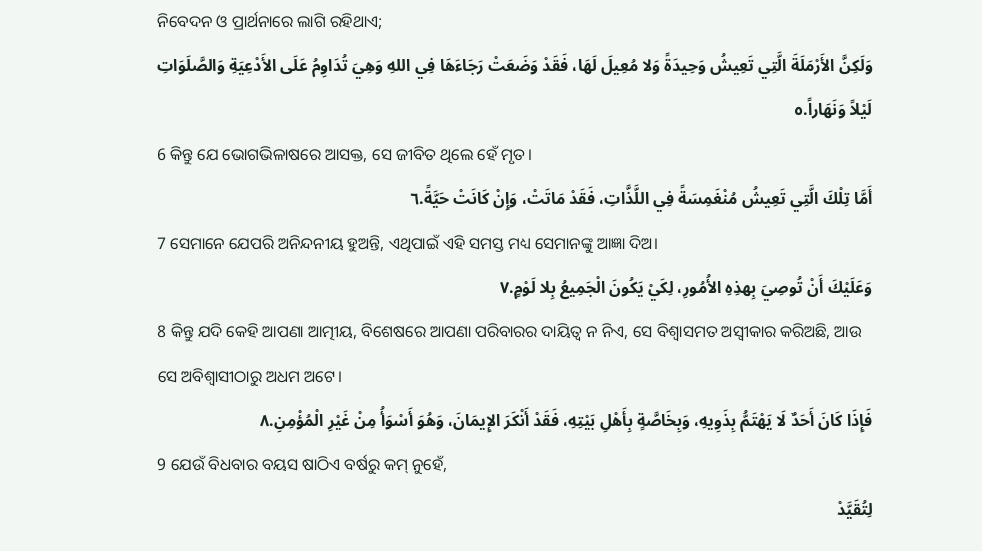ନିବେଦନ ଓ ପ୍ରାର୍ଥନାରେ ଲାଗି ରହିଥାଏ;
وَلَكِنَّ الأَرْمَلَةَ الَّتِي تَعِيشُ وَحِيدَةً وَلا مُعِيلَ لَهَا، فَقَدْ وَضَعَتْ رَجَاءَهَا فِي اللهِ وَهِيَ تُدَاوِمُ عَلَى الأَدْعِيَةِ وَالصَّلَوَاتِ لَيْلاً وَنَهَاراً.٥
6 କିନ୍ତୁ ଯେ ଭୋଗଭିଳାଷରେ ଆସକ୍ତ, ସେ ଜୀବିତ ଥିଲେ ହେଁ ମୃତ।
أَمَّا تِلْكَ الَّتِي تَعِيشُ مُنْغَمِسَةً فِي اللَّذَّاتِ، فَقَدْ مَاتَتْ، وَإِنْ كَانَتْ حَيَّةً.٦
7 ସେମାନେ ଯେପରି ଅନିନ୍ଦନୀୟ ହୁଅନ୍ତି, ଏଥିପାଇଁ ଏହି ସମସ୍ତ ମଧ୍ୟ ସେମାନଙ୍କୁ ଆଜ୍ଞା ଦିଅ।
وَعَلَيْكَ أَنْ تُوصِيَ بِهذِهِ الأُمُورِ، لِكَيْ يَكُونَ الْجَمِيعُ بِلا لَوْمٍ.٧
8 କିନ୍ତୁ ଯଦି କେହି ଆପଣା ଆତ୍ମୀୟ, ବିଶେଷରେ ଆପଣା ପରିବାରର ଦାୟିତ୍ୱ ନ ନିଏ, ସେ ବିଶ୍ୱାସମତ ଅସ୍ୱୀକାର କରିଅଛି, ଆଉ ସେ ଅବିଶ୍ୱାସୀଠାରୁ ଅଧମ ଅଟେ।
فَإِذَا كَانَ أَحَدٌ لَا يَهْتَمُّ بِذَوِيهِ، وَبِخَاصَّةٍ بِأَهْلِ بَيْتِهِ، فَقَدْ أَنْكَرَ الإِيمَانَ، وَهُوَ أَسْوَأُ مِنْ غَيْرِ الْمُؤْمِنِ.٨
9 ଯେଉଁ ବିଧବାର ବୟସ ଷାଠିଏ ବର୍ଷରୁ କମ୍ ନୁହେଁ,
لِتُقَيَّدْ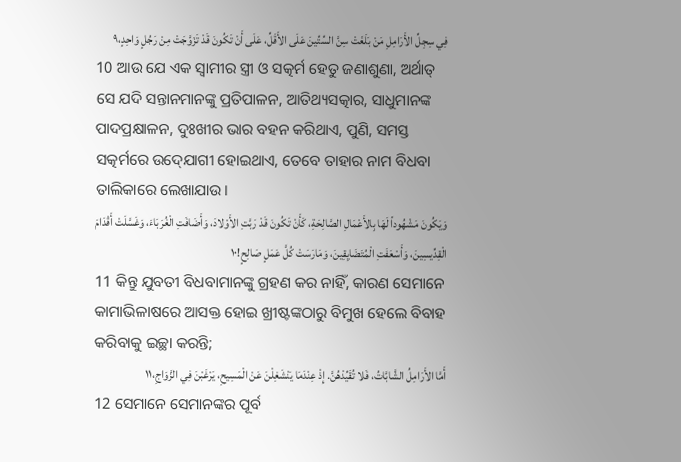فِي سِجِلِّ الأَرَامِلِ مَنْ بَلَغَتْ سِنَّ السِّتِّينَ عَلَى الأَقَلِّ، عَلَى أَنْ تَكُونَ قَدْ تَزَوَّجَتْ مِنْ رَجُلٍ وَاحِدٍ،٩
10 ଆଉ ଯେ ଏକ ସ୍ୱାମୀର ସ୍ତ୍ରୀ ଓ ସତ୍କର୍ମ ହେତୁ ଜଣାଶୁଣା, ଅର୍ଥାତ୍‍ ସେ ଯଦି ସନ୍ତାନମାନଙ୍କୁ ପ୍ରତିପାଳନ, ଆତିଥ୍ୟସତ୍କାର, ସାଧୁମାନଙ୍କ ପାଦପ୍ରକ୍ଷାଳନ, ଦୁଃଖୀର ଭାର ବହନ କରିଥାଏ, ପୁଣି, ସମସ୍ତ ସତ୍କର୍ମରେ ଉଦ୍‍ଯୋଗୀ ହୋଇଥାଏ, ତେବେ ତାହାର ନାମ ବିଧବା ତାଲିକାରେ ଲେଖାଯାଉ।
وَيَكُونَ مَشْهُوداً لَهَا بِالأَعْمَالِ الصَّالِحَةِ، كَأَنْ تَكُونَ قَدْ رَبَّتِ الأَوْلادَ، وَأَضَافَتِ الْغُرَبَاءَ، وَغَسَّلَتْ أَقْدَامَ الْقِدِّيسِينَ، وَأَسْعَفَتِ الْمُتَضَايِقِينَ، وَمَارَسَتْ كُلَّ عَمَلٍ صَالِحٍ!١٠
11 କିନ୍ତୁ ଯୁବତୀ ବିଧବାମାନଙ୍କୁ ଗ୍ରହଣ କର ନାହିଁ, କାରଣ ସେମାନେ କାମାଭିଳାଷରେ ଆସକ୍ତ ହୋଇ ଖ୍ରୀଷ୍ଟଙ୍କଠାରୁ ବିମୁଖ ହେଲେ ବିବାହ କରିବାକୁ ଇଚ୍ଛା କରନ୍ତି;
أَمَّا الأَرَامِلُ الشَّابَّاتُ، فَلا تُقَيِّدْهُنَّ. إِذْ عِنْدَمَا يَنْشَغِلْنَ عَنْ الْمَسِيحِ، يَرْغَبْنَ فِي الزَّوَاجِ،١١
12 ସେମାନେ ସେମାନଙ୍କର ପୂର୍ବ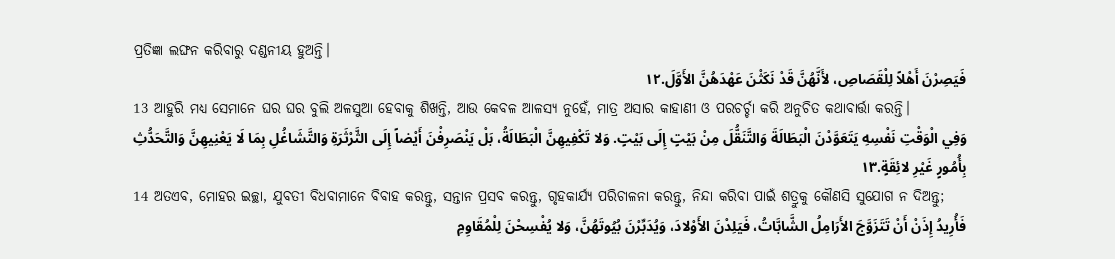ପ୍ରତିଜ୍ଞା ଲଙ୍ଘନ କରିବାରୁ ଦଣ୍ଡନୀୟ ହୁଅନ୍ତି।
فَيَصِرْنَ أَهْلاً لِلْقَصَاصِ، لأَنَّهُنَّ قَدْ نَكَثْنَ عَهْدَهُنَّ الأَوَّلَ.١٢
13 ଆହୁରି ମଧ୍ୟ ସେମାନେ ଘର ଘର ବୁଲି ଅଳସୁଆ ହେବାକୁ ଶିଖନ୍ତି, ଆଉ କେବଳ ଆଳସ୍ୟ ନୁହେଁ, ମାତ୍ର ଅସାର କାହାଣୀ ଓ ପରଚର୍ଚ୍ଚା କରି ଅନୁଚିତ କଥାବାର୍ତ୍ତା କରନ୍ତି।
وَفِي الْوَقْتِ نَفْسِهِ يَتَعَوَّدْنَ الْبَطَالَةَ وَالتَّنَقُّلَ مِنْ بَيْتٍ إِلَى بَيْتٍ. وَلا تَكْفِيهِنَّ الْبَطَالَةُ، بَلْ يَنْصَرِفْنَ أَيْضاً إِلَى الثَّرْثَرَةِ وَالتَّشَاغُلِ بِمَا لَا يَعْنِيهِنَّ وَالتَّحَدُّثِ بِأُمُورٍ غَيْرِ لائِقَةٍ.١٣
14 ଅତଏବ, ମୋହର ଇଚ୍ଛା, ଯୁବତୀ ବିଧବାମାନେ ବିବାହ କରନ୍ତୁ, ସନ୍ତାନ ପ୍ରସବ କରନ୍ତୁ, ଗୃହକାର୍ଯ୍ୟ ପରିଚାଳନା କରନ୍ତୁ, ନିନ୍ଦା କରିବା ପାଇଁ ଶତ୍ରୁକୁ କୌଣସି ସୁଯୋଗ ନ ଦିଅନ୍ତୁ;
فَأُرِيدُ إِذَنْ أَنْ تَتَزَوَّجَ الأَرَامِلُ الشَّابَّاتُ، فَيَلِدْنَ الأَوْلادَ، وَيُدَبِّرْنَ بُيُوتَهُنَّ، وَلا يُفْسِحْنَ لِلْمُقَاوِمِ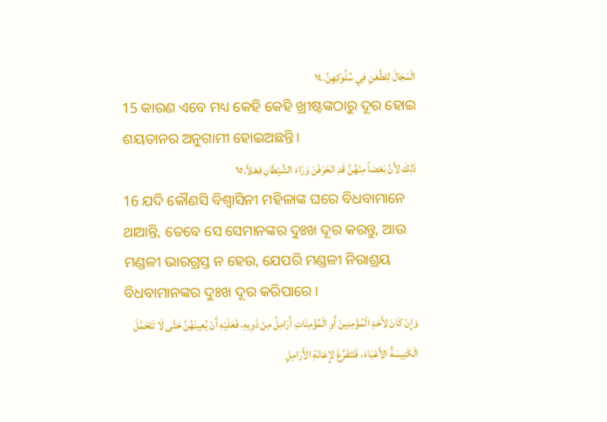الْمَجَالَ لِلطَّعْنِ فِي سُلُوكِهِنَّ.١٤
15 କାରଣ ଏବେ ମଧ୍ୟ କେହି କେହି ଖ୍ରୀଷ୍ଟଙ୍କଠାରୁ ଦୂର ହୋଇ ଶୟତାନର ଅନୁଗାମୀ ହୋଇଅଛନ୍ତି।
ذَلِكَ لأَنَّ بَعْضاً مِنْهُنَّ قَدِ انْحَرَفْنَ وَرَاءَ الشَّيْطَانِ فِعْلاً.١٥
16 ଯଦି କୌଣସି ବିଶ୍ୱାସିନୀ ମହିଳାଙ୍କ ଘରେ ବିଧବାମାନେ ଥାଆନ୍ତି, ତେବେ ସେ ସେମାନଙ୍କର ଦୁଃଖ ଦୂର କରନ୍ତୁ, ଆଉ ମଣ୍ଡଳୀ ଭାରଗ୍ରସ୍ତ ନ ହେଉ, ଯେପରି ମଣ୍ଡଳୀ ନିରାଶ୍ରୟ ବିଧବାମାନଙ୍କର ଦୁଃଖ ଦୂର କରିପାରେ।
وَإِنْ كَانَ لأَحَدِ الْمُؤْمِنِينَ أَوِ الْمُؤْمِنَاتِ أَرَامِلُ مِنْ ذَوِيهِ، فَعَلَيْهِ أَنْ يُعِينَهُنَّ حَتَّى لَا تَتَحَمَّلَ الْكَنِيسَةُ الأَعْبَاءَ، فَتَتَفَرَّغَ لإِعَانَةِ الأَرَامِلِ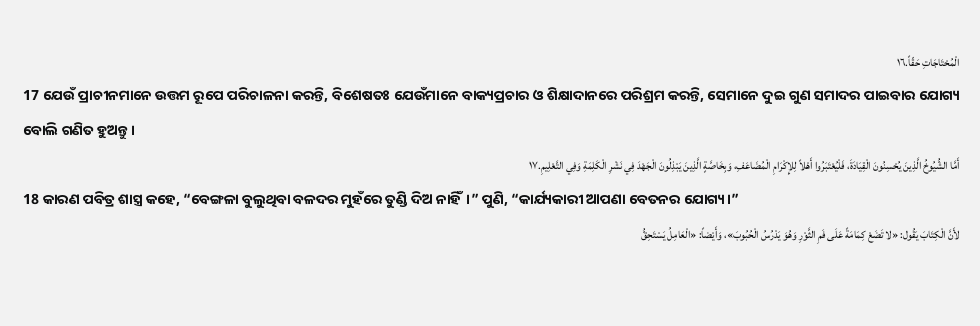الْمُحْتَاجَاتِ حَقّاً.١٦
17 ଯେଉଁ ପ୍ରାଚୀନମାନେ ଉତ୍ତମ ରୂପେ ପରିଚାଳନା କରନ୍ତି, ବିଶେଷତଃ ଯେଉଁମାନେ ବାକ୍ୟପ୍ରଚାର ଓ ଶିକ୍ଷାଦାନରେ ପରିଶ୍ରମ କରନ୍ତି, ସେମାନେ ଦୁଇ ଗୁଣ ସମାଦର ପାଇବାର ଯୋଗ୍ୟ ବୋଲି ଗଣିତ ହୁଅନ୍ତୁ।
أَمَّا الشُّيُوخُ الَّذِينَ يُحْسِنُونَ الْقِيَادَةَ، فَلْيُعْتَبَرُوا أَهْلاً لِلإِكْرَامِ الْمُضَاعَفِ، وَبِخَاصَّةٍ الَّذِينَ يَبْذِلُونَ الْجَهْدَ فِي نَشْرِ الْكَلِمَةِ وَفِي التَّعْلِيمِ.١٧
18 କାରଣ ପବିତ୍ର ଶାସ୍ତ୍ର କହେ, “ବେଙ୍ଗଳା ବୁଲୁଥିବା ବଳଦର ମୁହଁରେ ତୁଣ୍ଡି ଦିଅ ନାହିଁ।” ପୁଣି, “କାର୍ଯ୍ୟକାରୀ ଆପଣା ବେତନର ଯୋଗ୍ୟ।”
لأَنَّ الْكِتَابَ يَقُول: «لا تَضَعْ كِمَامَةً عَلَى فَمِ الثَّوْرِ وَهُوَ يَدْرُسُ الْحُبُوبَ»، وَأَيْضاً: «الْعَامِلُ يَسْتَحِقُّ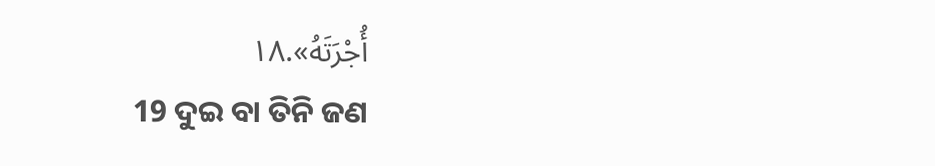أُجْرَتَهُ».١٨
19 ଦୁଇ ବା ତିନି ଜଣ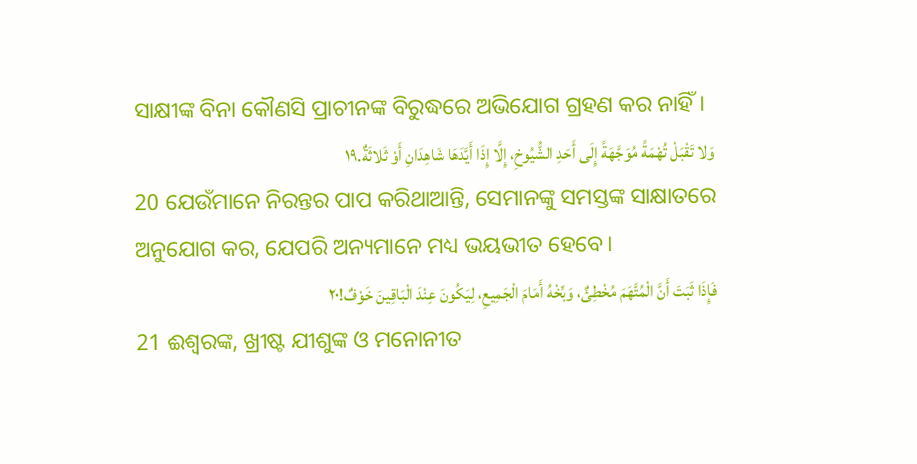ସାକ୍ଷୀଙ୍କ ବିନା କୌଣସି ପ୍ରାଚୀନଙ୍କ ବିରୁଦ୍ଧରେ ଅଭିଯୋଗ ଗ୍ରହଣ କର ନାହିଁ।
وَلا تَقْبَلْ تُهْمَةً مُوَجَّهَةً إِلَى أَحَدِ الشُّيُوخِ، إِلَّا إِذَا أَيَّدَهَا شَاهِدَانِ أَوْ ثَلاثَةٌ.١٩
20 ଯେଉଁମାନେ ନିରନ୍ତର ପାପ କରିଥାଆନ୍ତି, ସେମାନଙ୍କୁ ସମସ୍ତଙ୍କ ସାକ୍ଷାତରେ ଅନୁଯୋଗ କର, ଯେପରି ଅନ୍ୟମାନେ ମଧ୍ୟ ଭୟଭୀତ ହେବେ।
فَإِذَا ثَبَتَ أَنَّ الْمُتَّهَمَ مُخْطِئٌ، وَبِّخْهُ أَمَامَ الْجَمِيعِ، لِيَكُونَ عِنْدَ الْبَاقِينَ خَوْفٌ!٢٠
21 ଈଶ୍ବରଙ୍କ, ଖ୍ରୀଷ୍ଟ ଯୀଶୁଙ୍କ ଓ ମନୋନୀତ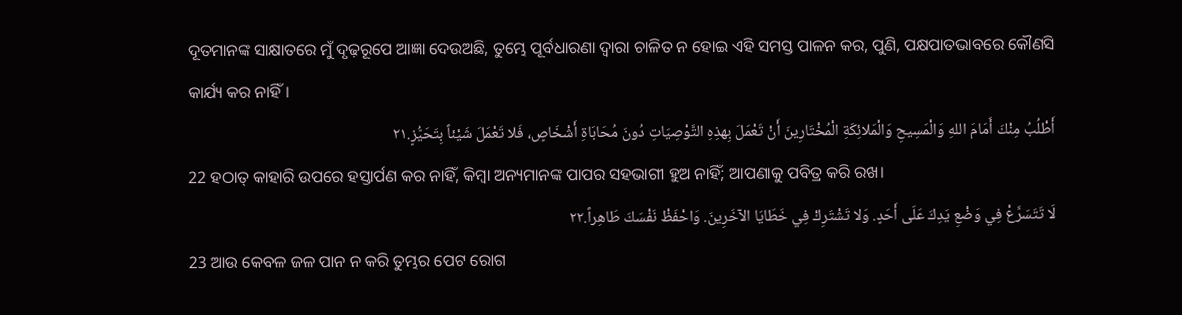ଦୂତମାନଙ୍କ ସାକ୍ଷାତରେ ମୁଁ ଦୃଢ଼ରୂପେ ଆଜ୍ଞା ଦେଉଅଛି, ତୁମ୍ଭେ ପୂର୍ବଧାରଣା ଦ୍ୱାରା ଚାଳିତ ନ ହୋଇ ଏହି ସମସ୍ତ ପାଳନ କର, ପୁଣି, ପକ୍ଷପାତଭାବରେ କୌଣସି କାର୍ଯ୍ୟ କର ନାହିଁ।
أَطْلُبُ مِنْكَ أَمَامَ اللهِ وَالْمَسِيحِ وَالْمَلائِكَةِ الْمُخْتَارِينَ أَنْ تَعْمَلَ بِهذِهِ التَّوْصِيَاتِ دُونَ مُحَابَاةِ أَشْخَاصٍ، فَلا تَعْمَلَ شَيْئاً بِتَحَيُّزٍ.٢١
22 ହଠାତ୍‍ କାହାରି ଉପରେ ହସ୍ତାର୍ପଣ କର ନାହିଁ, କିମ୍ବା ଅନ୍ୟମାନଙ୍କ ପାପର ସହଭାଗୀ ହୁଅ ନାହିଁ; ଆପଣାକୁ ପବିତ୍ର କରି ରଖ।
لَا تَتَسَرَّعْ فِي وَضْعِ يَدِكَ عَلَى أَحَدٍ. وَلا تَشْتَرِكْ فِي خَطَايَا الآخَرِينَ. وَاحْفَظْ نَفْسَكَ طَاهِراً.٢٢
23 ଆଉ କେବଳ ଜଳ ପାନ ନ କରି ତୁମ୍ଭର ପେଟ ରୋଗ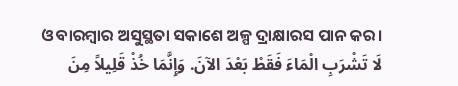ଓ ବାରମ୍ବାର ଅସୁସ୍ଥତା ସକାଶେ ଅଳ୍ପ ଦ୍ରାକ୍ଷାରସ ପାନ କର।
لَا تَشْرَبِ الْمَاءَ فَقَطْ بَعْدَ الآنَ. وَإِنَّمَا خُذْ قَلِيلاً مِنَ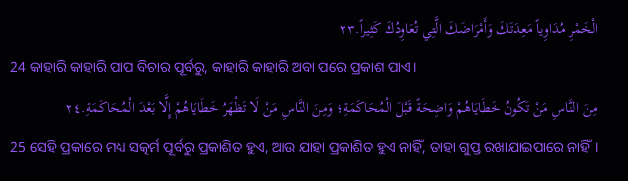الْخَمْرِ مُدَاوِياً مَعِدَتَكَ وَأَمْرَاضَكَ الَّتِي تُعَاوِدُكَ كَثِيراً.٢٣
24 କାହାରି କାହାରି ପାପ ବିଚାର ପୂର୍ବରୁ, କାହାରି କାହାରି ଅବା ପରେ ପ୍ରକାଶ ପାଏ।
مِنَ النَّاسِ مَنْ تَكُونُ خَطَايَاهُمْ وَاضِحَةً قَبْلَ الْمُحَاكَمَةِ؛ وَمِنَ النَّاسِ مَنْ لَا تَظْهَرُ خَطَايَاهُمْ إِلَّا بَعْدَ الْمُحَاكَمَةِ.٢٤
25 ସେହି ପ୍ରକାରେ ମଧ୍ୟ ସତ୍କର୍ମ ପୂର୍ବରୁ ପ୍ରକାଶିତ ହୁଏ, ଆଉ ଯାହା ପ୍ରକାଶିତ ହୁଏ ନାହିଁ, ତାହା ଗୁପ୍ତ ରଖାଯାଇପାରେ ନାହିଁ।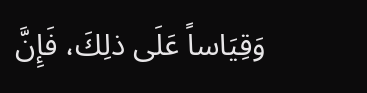وَقِيَاساً عَلَى ذلِكَ، فَإِنَّ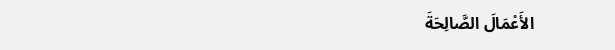الأَعْمَالَ الصَّالِحَةَ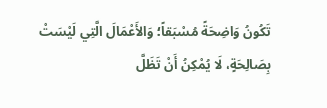تَكُونُ وَاضِحَةً مُسْبَقاً؛ وَالأَعْمَالَ الَّتِي لَيْسَتْ بِصَالِحَةٍ، لَا يُمْكِنُ أَنْ تَظَلَّ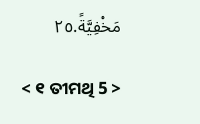مَخْفِيَّةً.٢٥

< ୧ ତୀମଥି 5 >